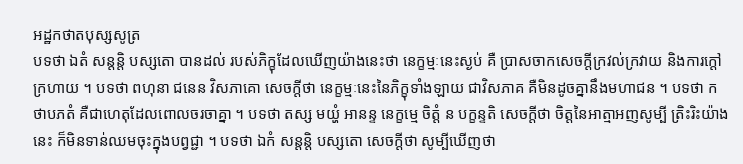អដ្ឋកថាតបុស្សសូត្រ
បទថា ឯតំ សន្តន្តិ បស្សតោ បានដល់ របស់ភិក្ខុដែលឃើញយ៉ាងនេះថា នេក្ខម្មៈនេះស្ងប់ គឺ ប្រាសចាកសេចក្តីក្រវល់ក្រវាយ និងការក្តៅក្រហាយ ។ បទថា ពហុនា ជនេន វិសភាគោ សេចក្តីថា នេក្ខម្មៈនេះនៃភិក្ខុទាំងឡាយ ជាវិសភាគ គឺមិនដូចគ្នានឹងមហាជន ។ បទថា កថាបភតំ គឺជាហេតុដែលពោលចរចាគ្នា ។ បទថា តស្ស មយ្ហំ អានន្ទ នេក្ខម្មេ ចិត្តំ ន បក្ខន្ទតិ សេចក្តីថា ចិត្តនៃអាត្មាអញសូម្បី ត្រិះរិះយ៉ាងនេះ ក៏មិនទាន់ឈមចុះក្នុងបព្វជ្ជា ។ បទថា ឯកំ សន្តន្តិ បស្សតោ សេចក្តីថា សូម្បីឃើញថា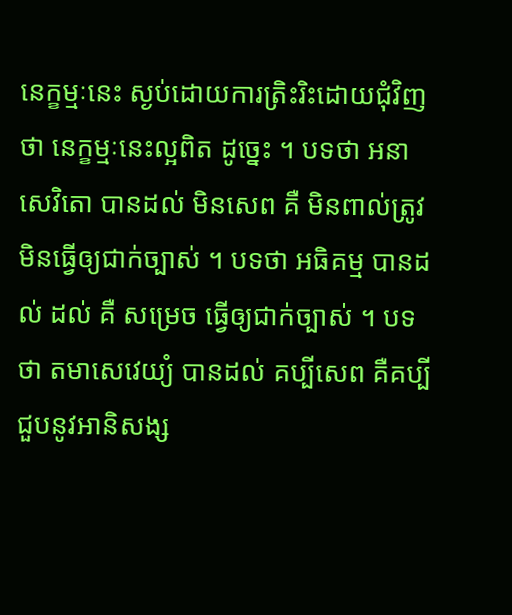នេក្ខម្មៈនេះ ស្ងប់ដោយការត្រិះរិះដោយជុំវិញថា នេក្ខម្មៈនេះល្អពិត ដូច្នេះ ។ បទថា អនាសេវិតោ បានដល់ មិនសេព គឺ មិនពាល់ត្រូវ មិនធ្វើឲ្យជាក់ច្បាស់ ។ បទថា អធិគម្ម បានដល់ ដល់ គឺ សម្រេច ធ្វើឲ្យជាក់ច្បាស់ ។ បទថា តមាសេវេយ្យំ បានដល់ គប្បីសេព គឺគប្បីជួបនូវអានិសង្ស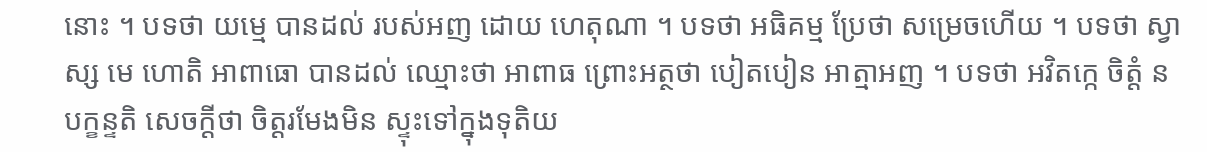នោះ ។ បទថា យម្មេ បានដល់ របស់អញ ដោយ ហេតុណា ។ បទថា អធិគម្ម ប្រែថា សម្រេចហើយ ។ បទថា ស្វាស្ស មេ ហោតិ អាពាធោ បានដល់ ឈ្មោះថា អាពាធ ព្រោះអត្ថថា បៀតបៀន អាត្មាអញ ។ បទថា អវិតក្កេ ចិត្តំ ន បក្ខន្ទតិ សេចក្តីថា ចិត្តរមែងមិន ស្ទុះទៅក្នុងទុតិយ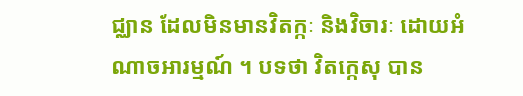ជ្ឈាន ដែលមិនមានវិតក្កៈ និងវិចារៈ ដោយអំណាចអារម្មណ៍ ។ បទថា វិតក្កេសុ បាន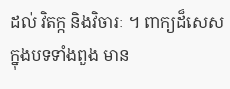ដល់ វិតក្ក និងវិចារៈ ។ ពាក្យដ៏សេស ក្នុងបទទាំងពួង មាន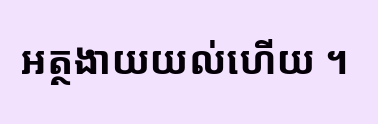អត្ថងាយយល់ហើយ ។